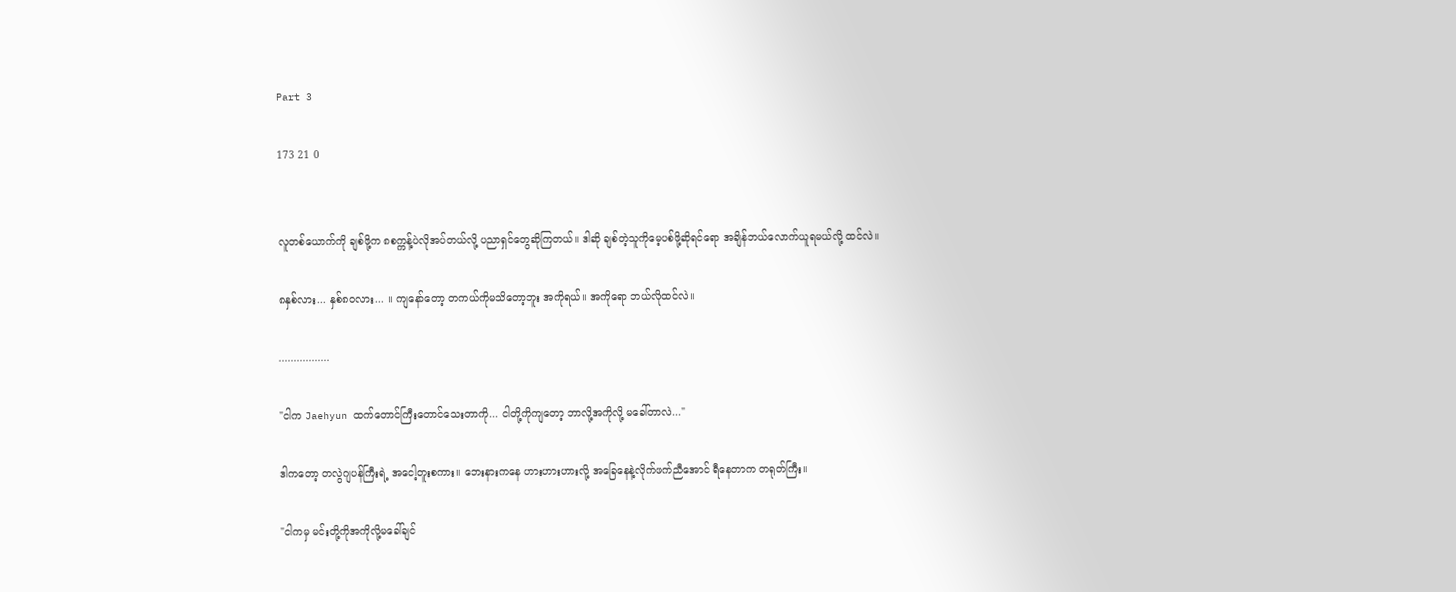Part 3

173 21 0


လူတစ်ယောက်ကို ချစ်ဖို့က ၈စက္ကန့်ပဲလိုအပ်တယ်လို့ ပညာရှင်တွေဆိုကြတယ်။ ဒါဆို ချစ်တဲ့သူကိုမေ့ပစ်ဖို့ဆိုရင်ရော အချိန်ဘယ်လောက်ယူရမယ်လို့ ထင်လဲ။

၈နှစ်လား... နှစ်၈၀လား... ။ ကျနော်တော့ တကယ်ကိုမသိတော့ဘူး အကိုရယ်။ အကိုရော ဘယ်လိုထင်လဲ။

.................

"ငါက Jaehyun ထက်တောင်ကြီးတောင်သေးတာကို... ငါတို့ကိုကျတော့ ဘာလို့အကိုလို့ မခေါ်တာလဲ..."

ဒါကတော့ တလွဲဂျပန်ကြီးရဲ့ အငေါ့တူးစကား။ ဘေးနားကနေ ဟားဟားဟားလို့ အခြေနေနဲ့လိုက်ဖက်ညီအောင် ရီနေတာက တရုတ်ကြီး။

"ငါကမှ မင်းတို့ကိုအကိုလို့မခေါ်ချင်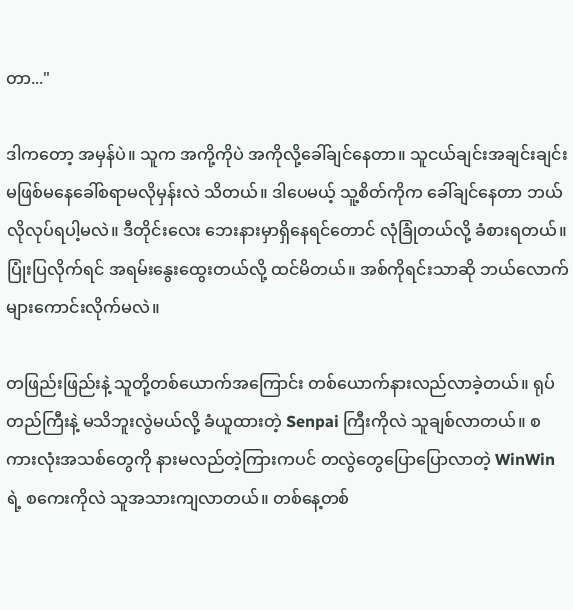တာ..."

ဒါကတော့ အမှန်ပဲ။ သူက အကို့ကိုပဲ အကိုလို့ခေါ်ချင်နေတာ။ သူငယ်ချင်းအချင်းချင်း မဖြစ်မနေခေါ်စရာမလိုမှန်းလဲ သိတယ်။ ဒါပေမယ့် သူ့စိတ်ကိုက ခေါ်ချင်နေတာ ဘယ်လိုလုပ်ရပါ့မလဲ။ ဒီတိုင်းလေး ဘေးနားမှာရှိနေရင်တောင် လုံခြုံတယ်လို့ ခံစားရတယ်။ ပြုံးပြလိုက်ရင် အရမ်းနွေးထွေးတယ်လို့ ထင်မိတယ်။ အစ်ကိုရင်းသာဆို ဘယ်လောက်များကောင်းလိုက်မလဲ။

တဖြည်းဖြည်းနဲ့ သူတို့တစ်ယောက်အကြောင်း တစ်ယောက်နားလည်လာခဲ့တယ်။ ရုပ်တည်ကြီးနဲ့ မသိဘူးလွဲမယ်လို့ ခံယူထားတဲ့ Senpai ကြီးကိုလဲ သူချစ်လာတယ်။ စကားလုံးအသစ်တွေကို နားမလည်တဲ့ကြားကပင် တလွဲတွေပြောပြောလာတဲ့ WinWinရဲ့ စကေးကိုလဲ သူအသားကျလာတယ်။ တစ်နေ့တစ်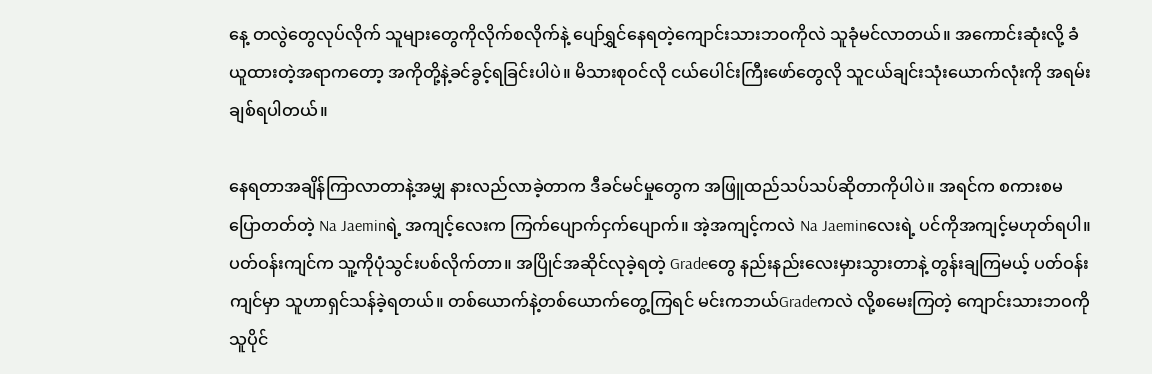နေ့ တလွဲတွေလုပ်လိုက် သူများတွေကိုလိုက်စလိုက်နဲ့ ပျော်ရွှင်နေရတဲ့ကျောင်းသားဘဝကိုလဲ သူခုံမင်လာတယ်။ အကောင်းဆုံးလို့ ခံယူထားတဲ့အရာကတော့ အကိုတို့နဲ့ခင်ခွင့်ရခြင်းပါပဲ။ မိသားစုဝင်လို ငယ်ပေါင်းကြီးဖော်တွေလို သူငယ်ချင်းသုံးယောက်လုံးကို အရမ်းချစ်ရပါတယ်။

နေရတာအချိန်ကြာလာတာနဲ့အမျှ နားလည်လာခဲ့တာက ဒီခင်မင်မှုတွေက အဖြူထည်သပ်သပ်ဆိုတာကိုပါပဲ။ အရင်က စကားစမပြောတတ်တဲ့ Na Jaeminရဲ့ အကျင့်လေးက ကြက်ပျောက်ငှက်ပျောက်။ အဲ့အကျင့်ကလဲ Na Jaeminလေးရဲ့ ပင်ကိုအကျင့်မဟုတ်ရပါ။ ပတ်ဝန်းကျင်က သူ့ကိုပုံသွင်းပစ်လိုက်တာ။ အပြိုင်အဆိုင်လုခဲ့ရတဲ့ Gradeတွေ နည်းနည်းလေးမှားသွားတာနဲ့ တွန်းချကြမယ့် ပတ်ဝန်းကျင်မှာ သူဟာရှင်သန်ခဲ့ရတယ်။ တစ်ယောက်နဲ့တစ်ယောက်တွေ့ကြရင် မင်းကဘယ်Gradeကလဲ လို့စမေးကြတဲ့ ကျောင်းသားဘဝကို သူပိုင်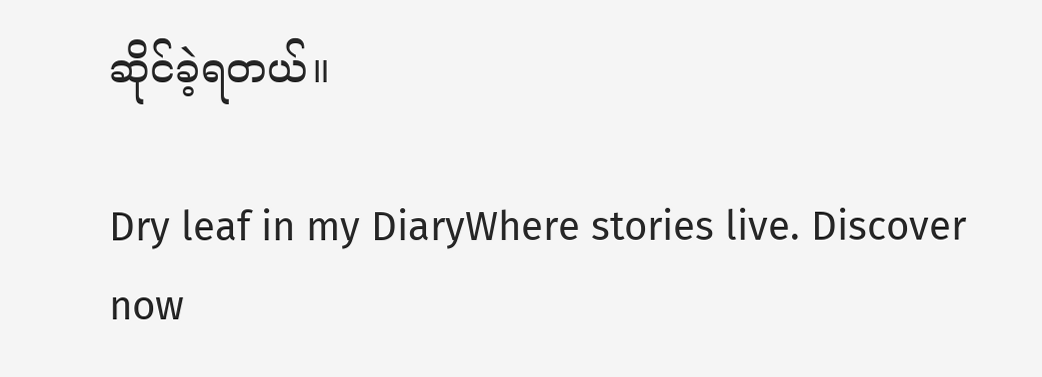ဆိုင်ခဲ့ရတယ်။

Dry leaf in my DiaryWhere stories live. Discover now